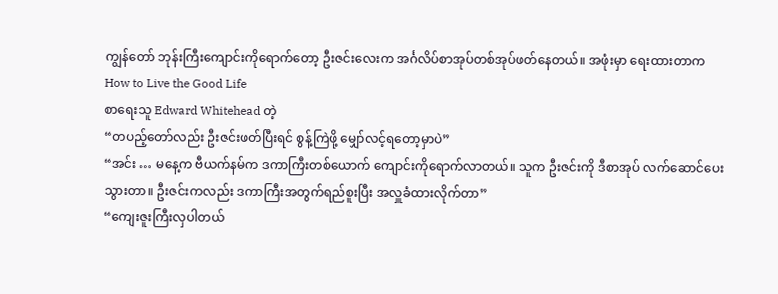ကျွန်တော် ဘုန်းကြီးကျောင်းကိုရောက်တော့ ဦးဇင်းလေးက အင်္ဂလိပ်စာအုပ်တစ်အုပ်ဖတ်နေတယ်။ အဖုံးမှာ ရေးထားတာက
How to Live the Good Life
စာရေးသူ Edward Whitehead တဲ့
“တပည့်တော်လည်း ဦးဇင်းဖတ်ပြီးရင် စွန့်ကြဲဖို့ မျှော်လင့်ရတော့မှာပဲ”
“အင်း … မနေ့က ဗီယက်နမ်က ဒကာကြီးတစ်ယောက် ကျောင်းကိုရောက်လာတယ်။ သူက ဦးဇင်းကို ဒီစာအုပ် လက်ဆောင်ပေးသွားတာ။ ဦးဇင်းကလည်း ဒကာကြီးအတွက်ရည်စူးပြီး အလှူခံထားလိုက်တာ”
“ကျေးဇူးကြီးလှပါတယ်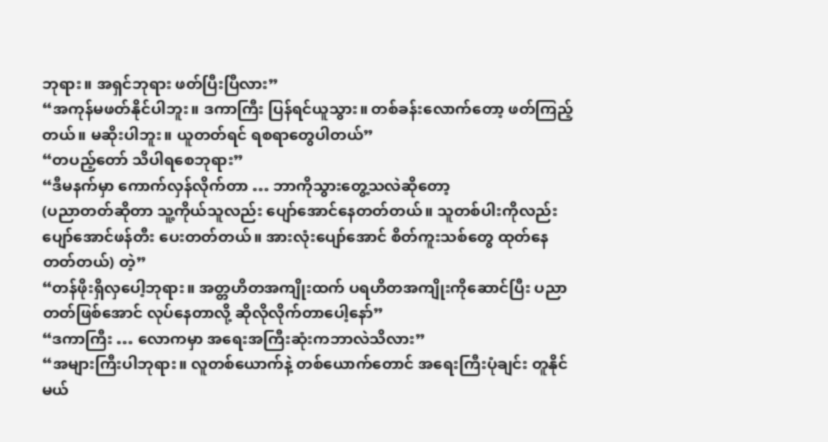ဘုရား။ အရှင်ဘုရား ဖတ်ပြီးပြီလား”
“အကုန်မဖတ်နိုင်ပါဘူး။ ဒကာကြီး ပြန်ရင်ယူသွား။ တစ်ခန်းလောက်တော့ ဖတ်ကြည့်တယ်။ မဆိုးပါဘူး။ ယူတတ်ရင် ရစရာတွေပါတယ်”
“တပည့်တော် သိပါရစေဘုရား”
“ဒီမနက်မှာ ကောက်လှန်လိုက်တာ … ဘာကိုသွားတွေ့သလဲဆိုတော့
(ပညာတတ်ဆိုတာ သူ့ကိုယ်သူလည်း ပျော်အောင်နေတတ်တယ်။ သူတစ်ပါးကိုလည်း ပျော်အောင်ဖန်တီး ပေးတတ်တယ်။ အားလုံးပျော်အောင် စိတ်ကူးသစ်တွေ ထုတ်နေတတ်တယ်) တဲ့”
“တန်ဖိုးရှိလှပေါ့ဘုရား။ အတ္တဟိတအကျိုးထက် ပရဟိတအကျိုးကိုဆောင်ပြီး ပညာတတ်ဖြစ်အောင် လုပ်နေတာလို့ ဆိုလိုလိုက်တာပေါ့နော်”
“ဒကာကြီး … လောကမှာ အရေးအကြီးဆုံးကဘာလဲသိလား”
“အများကြီးပါဘုရား။ လူတစ်ယောက်နဲ့ တစ်ယောက်တောင် အရေးကြီးပုံချင်း တူနိုင်မယ်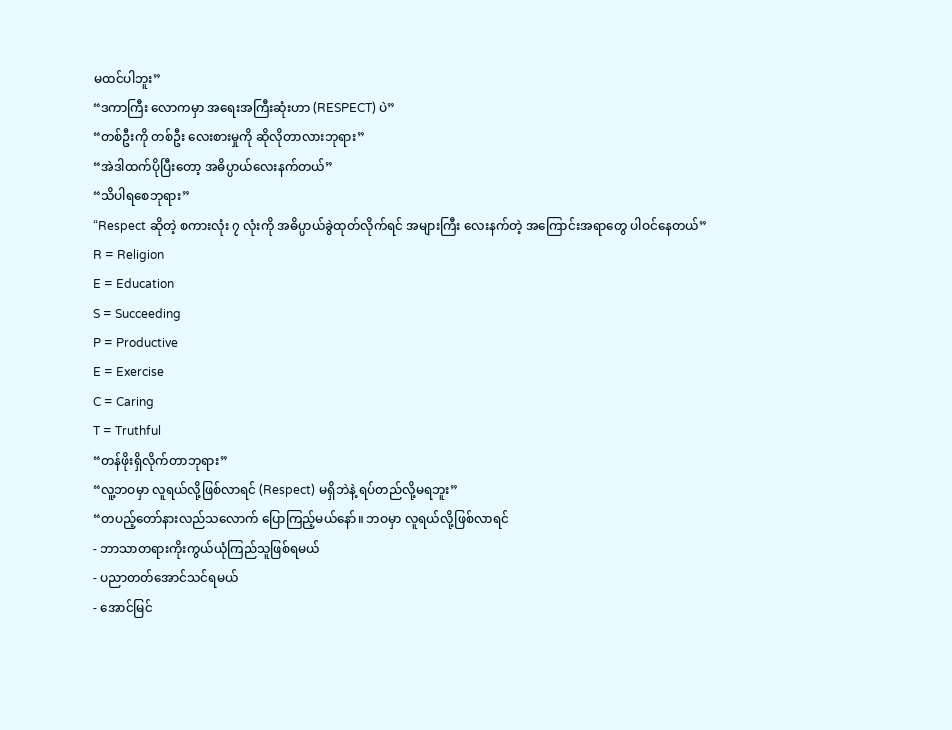မထင်ပါဘူး”
“ဒကာကြီး လောကမှာ အရေးအကြီးဆုံးဟာ (RESPECT) ပဲ”
“တစ်ဦးကို တစ်ဦး လေးစားမှုကို ဆိုလိုတာလားဘုရား”
“အဲဒါထက်ပိုပြီးတော့ အဓိပ္ပာယ်လေးနက်တယ်”
“သိပါရစေဘုရား”
“Respect ဆိုတဲ့ စကားလုံး ၇ လုံးကို အဓိပ္ပာယ်ခွဲထုတ်လိုက်ရင် အများကြီး လေးနက်တဲ့ အကြောင်းအရာတွေ ပါဝင်နေတယ်”
R = Religion
E = Education
S = Succeeding
P = Productive
E = Exercise
C = Caring
T = Truthful
“တန်ဖိုးရှိလိုက်တာဘုရား”
“လူ့ဘဝမှာ လူရယ်လို့ဖြစ်လာရင် (Respect) မရှိဘဲနဲ့ ရပ်တည်လို့မရဘူး”
“တပည့်တော်နားလည်သလောက် ပြောကြည့်မယ်နော်။ ဘဝမှာ လူရယ်လို့ဖြစ်လာရင်
- ဘာသာတရားကိုးကွယ်ယုံကြည်သူဖြစ်ရမယ်
- ပညာတတ်အောင်သင်ရမယ်
- အောင်မြင်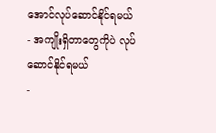အောင်လုပ်ဆောင်နိုင်ရမယ်
- အကျိုးရှိတာတွေကိုပဲ လုပ်ဆောင်နိုင်ရမယ်
-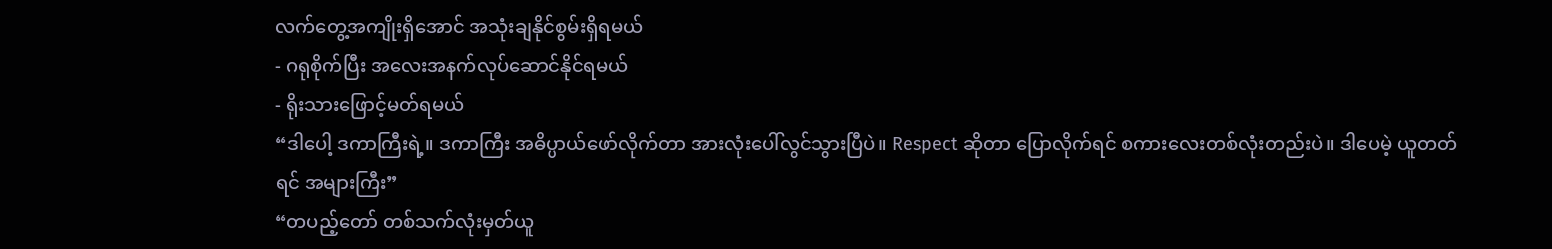လက်တွေ့အကျိုးရှိအောင် အသုံးချနိုင်စွမ်းရှိရမယ်
- ဂရုစိုက်ပြီး အလေးအနက်လုပ်ဆောင်နိုင်ရမယ်
- ရိုးသားဖြောင့်မတ်ရမယ်
“ဒါပေါ့ ဒကာကြီးရဲ့။ ဒကာကြီး အဓိပ္ပာယ်ဖော်လိုက်တာ အားလုံးပေါ်လွင်သွားပြီပဲ။ Respect ဆိုတာ ပြောလိုက်ရင် စကားလေးတစ်လုံးတည်းပဲ။ ဒါပေမဲ့ ယူတတ်ရင် အများကြီး”
“တပည့်တော် တစ်သက်လုံးမှတ်ယူ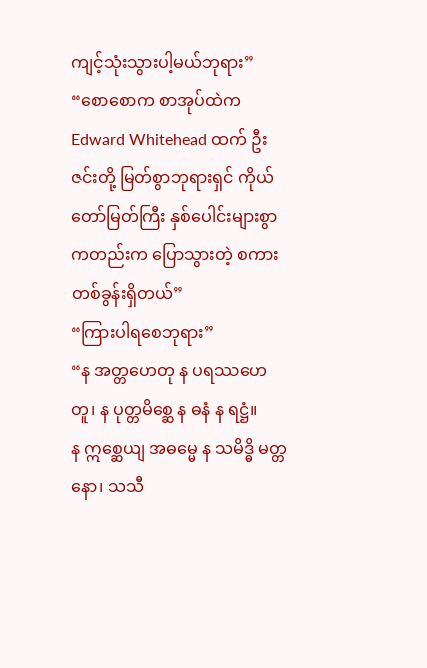ကျင့်သုံးသွားပါ့မယ်ဘုရား”
“စောစောက စာအုပ်ထဲက Edward Whitehead ထက် ဦးဇင်းတို့ မြတ်စွာဘုရားရှင် ကိုယ်တော်မြတ်ကြီး နှစ်ပေါင်းများစွာကတည်းက ပြောသွားတဲ့ စကားတစ်ခွန်းရှိတယ်”
“ကြားပါရစေဘုရား”
“န အတ္တဟေတု န ပရဿဟေတူ၊ န ပုတ္တမိစ္ဆေ န ဓနံ န ရဋ္ဌံ။
န ဣစ္ဆေယျ အဓမ္မေ န သမိဒ္ဓိ မတ္တနော၊ သသီ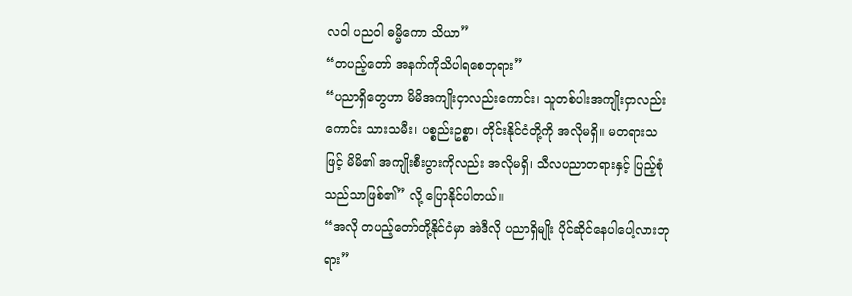လဝါ ပညဝါ ဓမ္မိကော သိယာ”
“တပည့်တော် အနက်ကိုသိပါရစေဘုရား”
“ပညာရှိတွေဟာ မိမိအကျိုးငှာလည်းကောင်း၊ သူတစ်ပါးအကျိုးငှာလည်းကောင်း သားသမီး၊ ပစ္စည်းဥစ္စာ၊ တိုင်းနိုင်ငံတို့ကို အလိုမရှိ။ မတရားသဖြင့် မိမိ၏ အကျိုးစီးပွားကိုလည်း အလိုမရှိ၊ သီလပညာတရားနှင့် ပြည့်စုံ သည်သာဖြစ်၏” လို့ ပြောနိုင်ပါတယ်။
“အလို တပည့်တော်တို့နိုင်ငံမှာ အဲဒီလို ပညာရှိမျိုး ပိုင်ဆိုင်နေပါပေါ့လားဘုရား”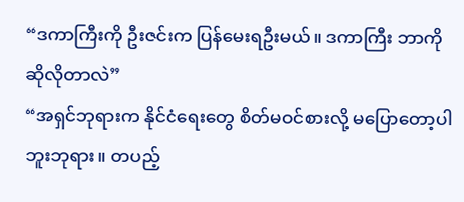“ဒကာကြီးကို ဦးဇင်းက ပြန်မေးရဦးမယ်။ ဒကာကြီး ဘာကို ဆိုလိုတာလဲ”
“အရှင်ဘုရားက နိုင်ငံရေးတွေ စိတ်မဝင်စားလို့ မပြောတော့ပါဘူးဘုရား။ တပည့်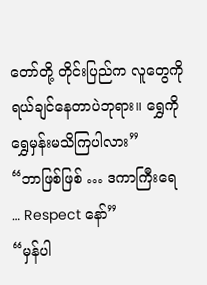တော်တို့ တိုင်းပြည်က လူတွေကို ရယ်ချင်နေတာပဲဘုရား။ ရွှေကို ရွှေမှန်းမသိကြပါလား”
“ဘာဖြစ်ဖြစ် … ဒကာကြီးရေ … Respect နော်”
“မှန်ပါ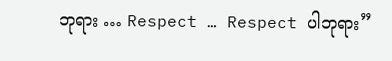ဘုရား … Respect … Respect ပါဘုရား”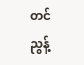တင်ညွန့်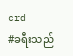crd
#ခရီးသည်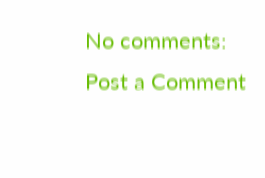No comments:
Post a Comment